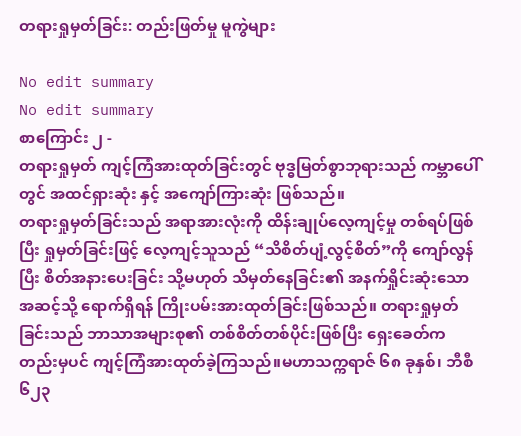တရားရှုမှတ်ခြင်း: တည်းဖြတ်မှု မူကွဲများ

No edit summary
No edit summary
စာကြောင်း ၂ -
တရားရှုမှတ် ကျင့်ကြံအားထုတ်ခြင်းတွင် ဗုဒ္ဓမြတ်စွာဘုရားသည် ကမ္ဘာပေါ်တွင် အထင်ရှားဆုံး နှင့် အကျော်ကြားဆုံး ဖြစ်သည်။
တရားရှုမှတ်ခြင်းသည် အရာအားလုံးကို ထိန်းချုပ်လေ့ကျင့်မှု တစ်ရပ်ဖြစ်ပြီး ရှုမှတ်ခြင်းဖြင့် လေ့ကျင့်သူသည် “သိစိတ်ပျံ့လွင့်စိတ်”ကို ကျော်လွန်ပြီး စိတ်အနားပေးခြင်း သို့မဟုတ် သိမှတ်နေခြင်း၏ အနက်ရှိုင်းဆုံးသော အဆင့်သို့ ရောက်ရှိရန် ကြိုးပမ်းအားထုတ်ခြင်းဖြစ်သည်။ တရားရှုမှတ်ခြင်းသည် ဘာသာအများစု၏ တစ်စိတ်တစ်ပိုင်းဖြစ်ပြီး ရှေးခေတ်ကတည်းမှပင် ကျင့်ကြံအားထုတ်ခဲ့ကြသည်။မဟာသက္ကရာဇ် ၆၈ ခုနှစ်၊ ဘီစီ ၆၂၃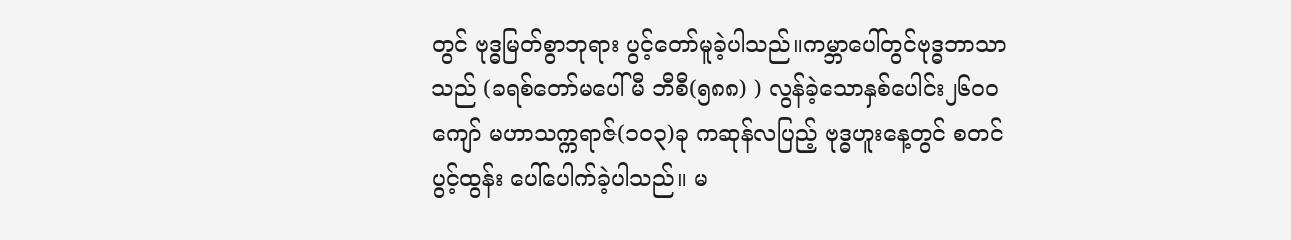တွင် ဗုဒ္ဓမြတ်စွာဘုရား ပွင့်တော်မူခဲ့ပါသည်။ကမ္ဘာပေါ်တွင်ဗုဒ္ဓဘာသာ သည် (ခရစ်တော်မပေါ်မီ ဘီစီ(၅၈၈) ) လွန်ခဲ့သောနှစ်ပေါင်း၂၆၀ဝ ကျော် မဟာသက္ကရာဇ်(၁၀၃)ခု ကဆုန်လပြည့် ဗုဒ္ဓဟူးနေ့တွင် စတင် ပွင့်ထွန်း ပေါ်ပေါက်ခဲ့ပါသည်။ မ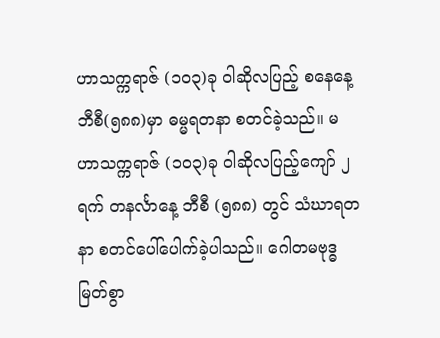ဟာသက္ကရာဇ် (၁၀၃)ခု ဝါဆိုလပြည့် စနေနေ့ ဘီစီ(၅၈၈)မှာ ဓမ္မရတနာ စတင်ခဲ့သည်။ မဟာသက္ကရာဇ် (၁၀၃)ခု ဝါဆိုလပြည့်ကျော် ၂ ရက် တနင်္လာနေ့ ဘီစီ (၅၈၈) တွင် သံဃာရတနာ စတင်ပေါ်ပေါက်ခဲ့ပါသည်။ ဂေါတမဗုဒ္ဓမြတ်စွာ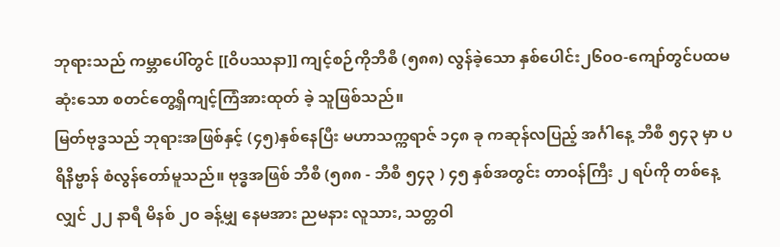ဘုရားသည် ကမ္ဘာပေါ်တွင် [[ဝိပဿနာ]] ကျင့်စဉ်ကိုဘီစီ (၅၈၈) လွန်ခဲ့သော နှစ်ပေါင်း၂၆၀ဝ-ကျော်တွင်ပထမဆုံးသော စတင်တွေ့ရှိကျင့်ကြံအားထုတ် ခဲ့ သူဖြစ်သည်။
မြတ်ဗုဒ္ဓသည် ဘုရားအဖြစ်နှင့် (၄၅)နှစ်နေပြီး မဟာသက္ကရာဇ် ၁၄၈ ခု ကဆုန်လပြည့် အင်္ဂါနေ့ ဘီစီ ၅၄၃ မှာ ပရိနိဗ္ဗာန် စံလွန်တော်မူသည်။ ဗုဒ္ဓအဖြစ် ဘီစီ (၅၈၈ - ဘီစီ ၅၄၃ ) ၄၅ နှစ်အတွင်း တာဝန်ကြီး ၂ ရပ်ကို တစ်နေ့လျှင် ၂၂ နာရီ မိနစ် ၂၀ ခန့်မျှ နေမအား ညမနား လူသား, သတ္တဝါ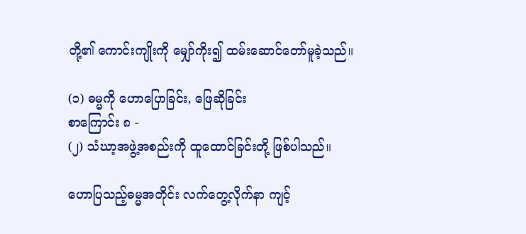တို့၏ ကောင်းကျိုးကို မျှော်ကိုး၍ ထမ်းဆောင်တော်မူခဲ့သည်။

(၁) ဓမ္မကို ဟောပြောခြင်း, ဖြေဆိုခြင်း
စာကြောင်း ၈ -
(၂) သံဃာ့အဖွဲ့အစည်းကို ထူထောင်ခြင်းတို့ ဖြစ်ပါသည်။

ဟောပြသည့်ဓမ္မအတိုင်း လက်တွေ့လိုက်နာ ကျင့်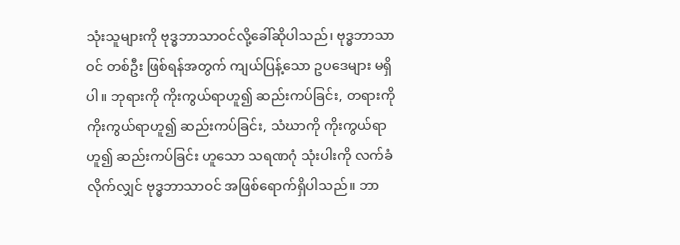သုံးသူများကို ဗုဒ္ဓဘာသာဝင်လို့ခေါ်ဆိုပါသည်၊ ဗုဒ္ဓဘာသာဝင် တစ်ဦး ဖြစ်ရန်အတွက် ကျယ်ပြန့်သော ဥပဒေများ မရှိပါ။ ဘုရားကို ကိုးကွယ်ရာဟူ၍ ဆည်းကပ်ခြင်း, တရားကို ကိုးကွယ်ရာဟူ၍ ဆည်းကပ်ခြင်း, သံဃာကို ကိုးကွယ်ရာဟူ၍ ဆည်းကပ်ခြင်း ဟူသော သရဏဂုံ သုံးပါးကို လက်ခံလိုက်လျှင် ဗုဒ္ဓဘာသာဝင် အဖြစ်ရောက်ရှိပါသည်။ ဘာ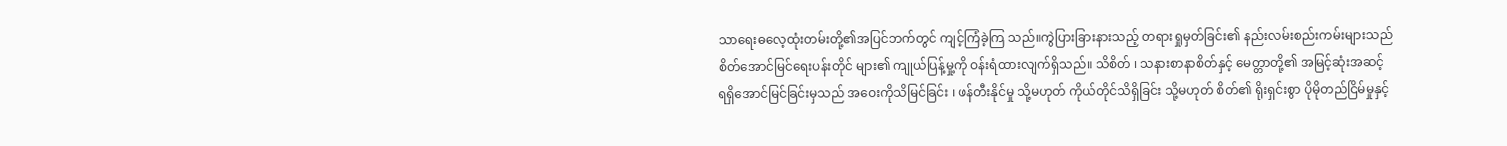သာရေးဓလေ့ထုံးတမ်းတို့၏အပြင်ဘက်တွင် ကျင့်ကြံခဲ့ကြ သည်။ကွဲပြားခြားနားသည့် တရားရှုမှတ်ခြင်း၏ နည်းလမ်းစည်းကမ်းများသည် စိတ်အောင်မြင်ရေးပန်းတိုင် များ၏ ကျုယ်ပြန့်မှု့ကို ဝန်းရံထားလျက်ရှိသည်။ သိစိတ် ၊ သနားစာနာစိတ်နှင့် မေတ္တာတို့၏ အမြင့်ဆုံးအဆင့် ရရှိအောင်မြင်ခြင်းမှသည် အဝေးကိုသိမြင်ခြင်း ၊ ဖန်တီးနိုင်မှု သို့မဟုတ် ကိုယ်တိုင်သိရှိခြင်း သို့မဟုတ် စိတ်၏ ရိုးရှင်းစွာ ပိုမိုတည်ငြိမ်မှုနှင့်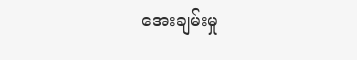အေးချမ်းမှု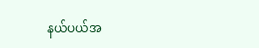နယ်ပယ်အ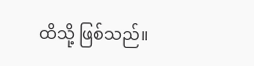ထိသို့ ဖြစ်သည်။